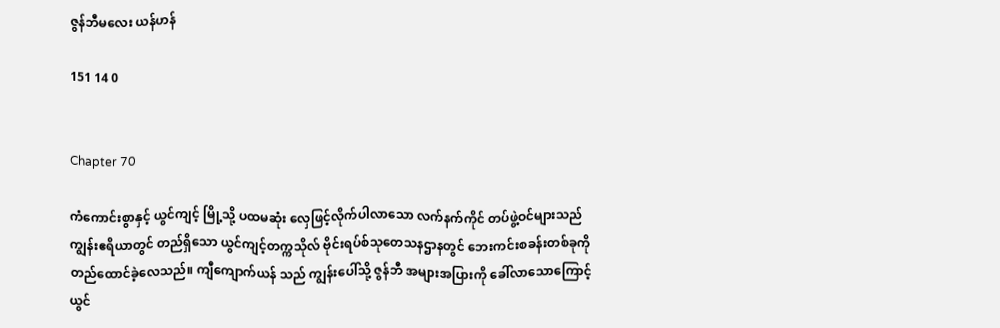ဇွန်ဘီမလေး ယန်ဟန်

151 14 0


Chapter 70

ကံ‌ကောင်းစွာနှင့် ယွင်ကျင့် မြို့သို့ ပထမဆုံး လှေဖြင့်လိုက်ပါလာသော လက်နက်ကိုင် တပ်ဖွဲ့ဝင်များသည် ကျွန်းဧရိယာတွင် တည်ရှိသော ယွင်ကျင့်တက္ကသိုလ် ဗိုင်းရပ်စ်သုတေသနဌာနတွင် ဘေးကင်းစခန်းတစ်ခုကို တည်ထောင်ခဲ့လေသည်။ ကျီကျောက်ယန် သည် ကျွန်းပေါ်သို့ ဇွန်ဘီ အများအပြားကို ခေါ်လာသောကြောင့် ယွင်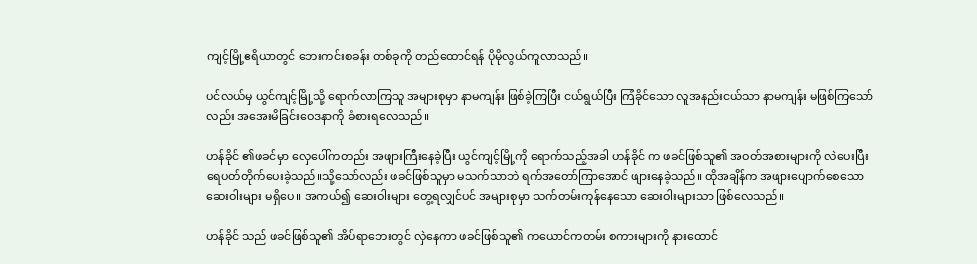ကျင့်မြို့ဧရိယာတွင် ဘေးကင်းစခန်း တစ်ခုကို တည်ထောင်ရန် ပိုမိုလွယ်ကူလာသည်။

ပင်လယ်မှ ယွင်ကျင့်မြို့သို့ ရောက်လာကြသူ အများစုမှာ နာမကျန်း ဖြစ်ခဲ့ကြပြီး ငယ်ရွယ်ပြီး ကြံခိုင်သော လူအနည်းငယ်သာ နာမကျန်း မဖြစ်ကြသော်လည်း အအေးမိခြင်းဝေဒနာကို ခံစားရလေသည်။

ဟန်ခိုင် ၏ဖခင်မှာ လှေပေါ်ကတည်း အဖျားကြီးနေခဲ့ပြီး ယွင်ကျင့်မြို့ကို ရောက်သည့်အခါ ဟန်ခိုင် က ဖခင်ဖြစ်သူ၏ အဝတ်အစားများကို လဲပေးပြီး ရေပတ်တိုက်ပေးခဲ့သည်။သို့သော်လည်း ဖခင်ဖြစ်သူမှာ မသက်သာဘဲ ရက်အတော်ကြာအောင် ဖျားနေခဲ့သည်။ ထိုအချိန်က အဖျားပျောက်စေသော ဆေးဝါးများ မရှိပေ။ အကယ်၍ ‌ဆေးဝါးများ တွေ့ရလျှင်ပင် အများစုမှာ သက်တမ်းကုန်နေသော ဆေးဝါးများသာ ဖြစ်လေသည်။

ဟန်ခိုင် သည် ဖခင်ဖြစ်သူ၏ အိပ်ရာဘေးတွင် လှဲနေကာ ဖခင်ဖြစ်သူ၏ ကယောင်ကတမ်း စကားများကို နားထောင်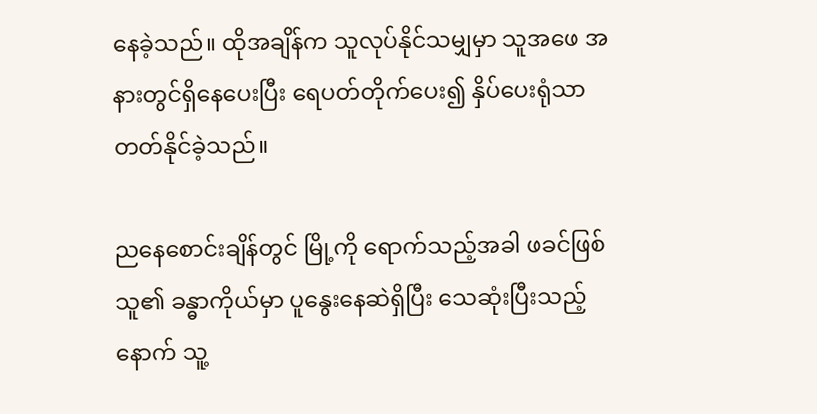နေခဲ့သည်။ ထိုအချိန်က သူလုပ်နိုင်သမျှမှာ သူအ‌ဖေ အနားတွင်ရှိနေပေးပြီး ရေပတ်တိုက်ပေး၍ နှိပ်ပေးရုံသာ တတ်နိုင်ခဲ့သည်။

ညနေစောင်းချိန်တွင် မြို့ကို ရောက်သည့်အခါ ဖခင်ဖြစ်သူ၏ ခန္ဓာကိုယ်မှာ ပူနွေးနေဆဲရှိပြီး သေဆုံးပြီးသည့်နောက် သူ့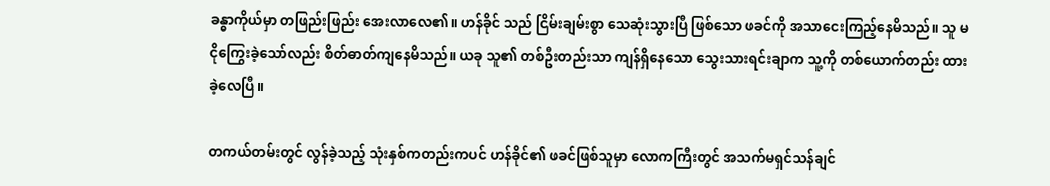ခန္ဓာကိုယ်မှာ တဖြည်းဖြည်း အေးလာလေ၏။ ဟန်ခိုင် သည် ငြိမ်းချမ်းစွာ သေဆုံးသွားပြီ ဖြစ်သော ဖခင်ကို အသာငေးကြည့်နေမိသည်။ သူ မငိုကြွေးခဲ့သော်လည်း စိတ်ဓာတ်ကျနေမိသည်။ ယခု သူ၏ တစ်ဦးတည်းသာ ကျန်ရှိနေသော သွေးသားရင်းချာက သူ့ကို တစ်ယောက်တည်း ထားခဲ့လေပြီ။

တကယ်တမ်းတွင် လွန်ခဲ့သည့် သုံးနှစ်ကတည်းကပင် ဟန်ခိုင်၏ ဖခင်ဖြစ်သူမှာ လောကကြီးတွင် အသက်မရှင်သန်ချင်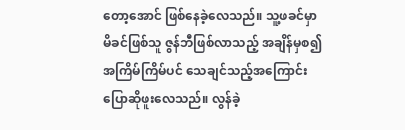တော့အောင် ဖြစ်နေခဲ့လေသည်။ သူ့ဖခင်မှာ မိခင်ဖြစ်သူ ဇွန်ဘီဖြစ်လာသည့် အချိန်မှစ၍ အကြိမ်ကြိမ်ပင် သေချင်သည့်အကြောင်း ပြောဆိုဖူးလေသည်။ လွန်ခဲ့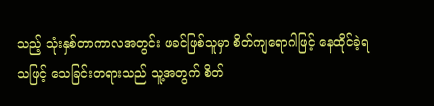သည့် သုံးနှစ်တာကာလအတွင်း ဖခင်ဖြစ်သူမှာ စိတ်ကျရောဂါဖြင့် နေထိုင်ခဲ့ရသဖြင့် သေခြင်းတရားသည် သူ့အတွက် စိတ်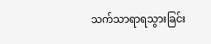သက်သာရာရသွားခြင်း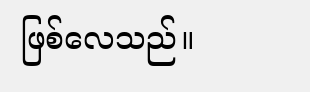ဖြစ်လေသည်။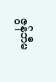ဇွန်ဘီမ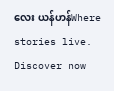လေး ယန်ဟန်Where stories live. Discover now